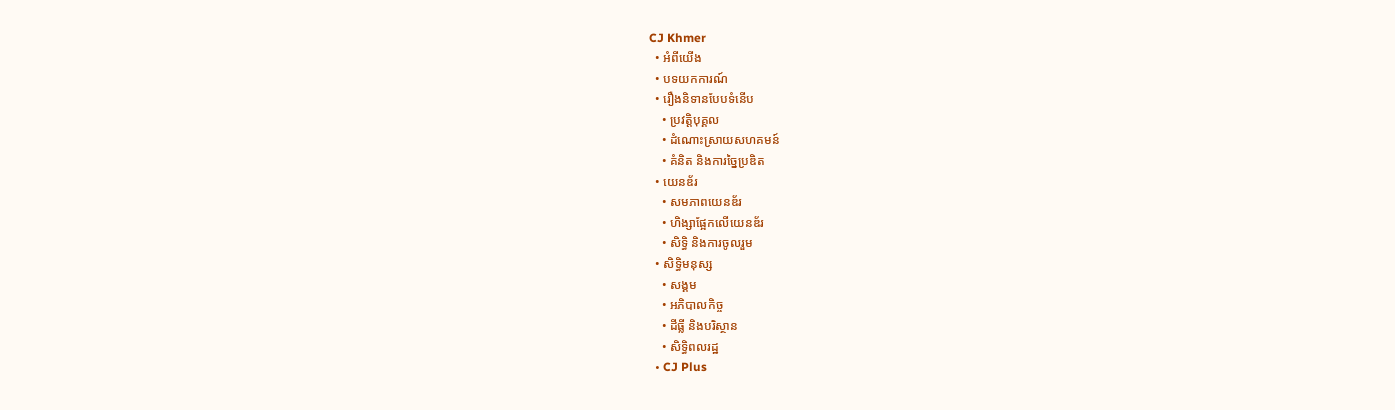CJ Khmer
  • អំពីយើង
  • បទយកការណ៍
  • រឿងនិទានបែបទំនើប
    • ប្រវត្តិបុគ្គល
    • ដំណោះស្រាយសហគមន៍
    • គំនិត និងការច្នៃប្រឌិត
  • យេនឌ័រ
    • សមភាពយេនឌ័រ
    • ហិង្សាផ្អែកលើយេនឌ័រ
    • សិទ្ធិ និងការចូលរួម
  • សិទ្ធិមនុស្ស
    • សង្គម
    • អភិបាលកិច្ច
    • ដីធ្លី និងបរិស្ថាន
    • សិទ្ធិពលរដ្ឋ
  • CJ Plus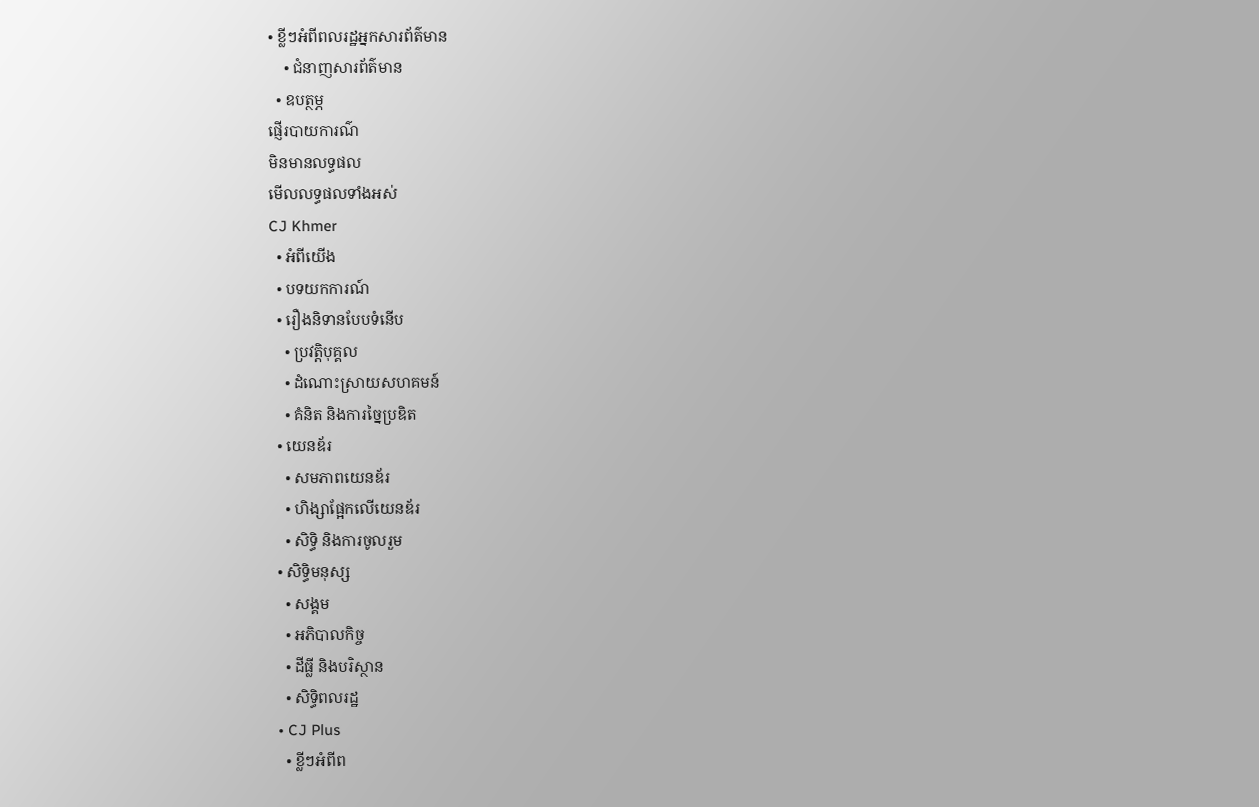• ខ្លីៗអំពីពលរដ្ឋអ្នកសារព័ត៌មាន
    • ជំនាញសារព័ត៌មាន
  • ឧបត្ថម្ភ
ផ្ញើរបាយការណ៌
មិនមានលទ្ធផល
មើលលទ្ធផលទាំងអស់
CJ Khmer
  • អំពីយើង
  • បទយកការណ៍
  • រឿងនិទានបែបទំនើប
    • ប្រវត្តិបុគ្គល
    • ដំណោះស្រាយសហគមន៍
    • គំនិត និងការច្នៃប្រឌិត
  • យេនឌ័រ
    • សមភាពយេនឌ័រ
    • ហិង្សាផ្អែកលើយេនឌ័រ
    • សិទ្ធិ និងការចូលរួម
  • សិទ្ធិមនុស្ស
    • សង្គម
    • អភិបាលកិច្ច
    • ដីធ្លី និងបរិស្ថាន
    • សិទ្ធិពលរដ្ឋ
  • CJ Plus
    • ខ្លីៗអំពីព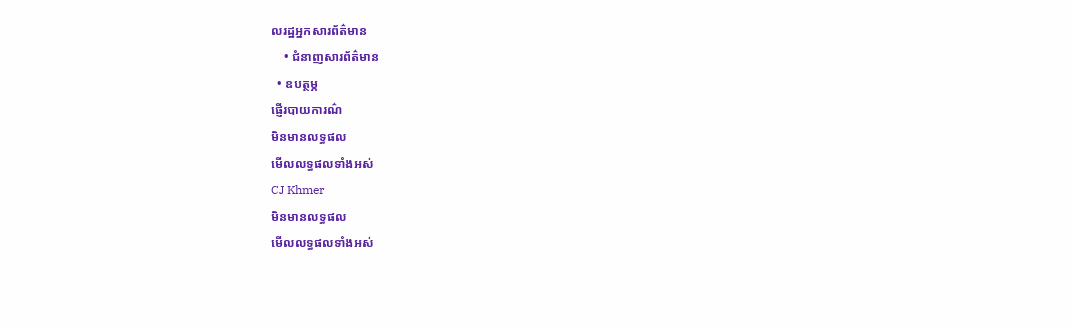លរដ្ឋអ្នកសារព័ត៌មាន
    • ជំនាញសារព័ត៌មាន
  • ឧបត្ថម្ភ
ផ្ញើរបាយការណ៌
មិនមានលទ្ធផល
មើលលទ្ធផលទាំងអស់
CJ Khmer
មិនមានលទ្ធផល
មើលលទ្ធផលទាំងអស់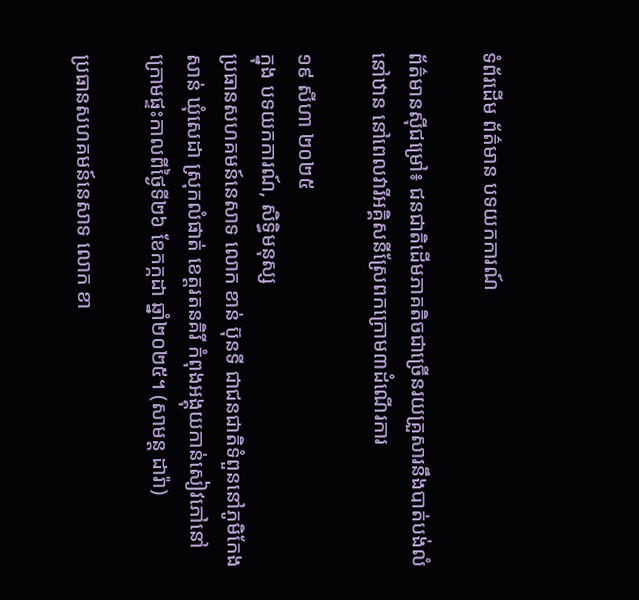ទំព័រដើម ព័ត៌មាន បទយកការណ៍

ព័ត៌មានស៊ីជម្រៅ៖ ជនជាតិដើមភាគតិចជាច្រើនរយគ្រួសារនឹងបាត់បង់លំនៅឋាន នៅពេលវារីអគ្គិសនីស្រែពកក្រោម៣ដំណើរការ

១៩ សីហា ២០២៥
ក្នុង បទយកការណ៍, សិទ្ធិមនុស្ស
ប្រធានសហគមន៍នេសាទ លោក ខាន់ ប៊ុនទី ជាជនជាតិទំពួននៅភូមិកែងសាន់ ឃុំសេដា ស្រុកលំផាត់ ខេត្តរតនគិរី កំពុងអង្គុយកាន់សៀវភៅនៅក្រោមផ្ទះកាលពីថ្ងៃទី២៦ ខែកក្កដា ឆ្នាំ២០២៥។ (សាមន្ត ដារ៉ា)

ប្រធានសហគមន៍នេសាទ លោក ខា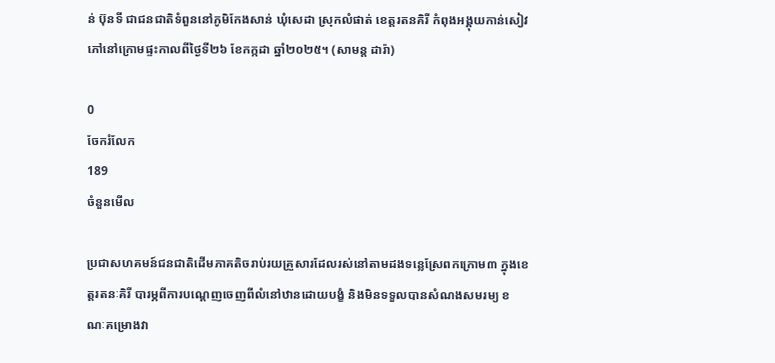ន់ ប៊ុនទី ជាជនជាតិទំពួននៅភូមិកែងសាន់ ឃុំសេដា ស្រុកលំផាត់ ខេត្តរតនគិរី កំពុងអង្គុយកាន់សៀវភៅនៅក្រោមផ្ទះកាលពីថ្ងៃទី២៦ ខែកក្កដា ឆ្នាំ២០២៥។ (សាមន្ត ដារ៉ា)

0
ចែករំលែក
189
ចំនួនមើល

ប្រជាសហគមន៍ជនជាតិដើមភាគតិចរាប់រយគ្រួសារដែលរស់នៅតាមដងទន្លេស្រែពកក្រោម៣ ក្នុងខេត្តរតនៈគិរី បារម្ភពីការបណ្តេញចេញពីលំនៅឋានដោយបង្ខំ និងមិនទទួលបានសំណងសមរម្យ ខណៈគម្រោងវា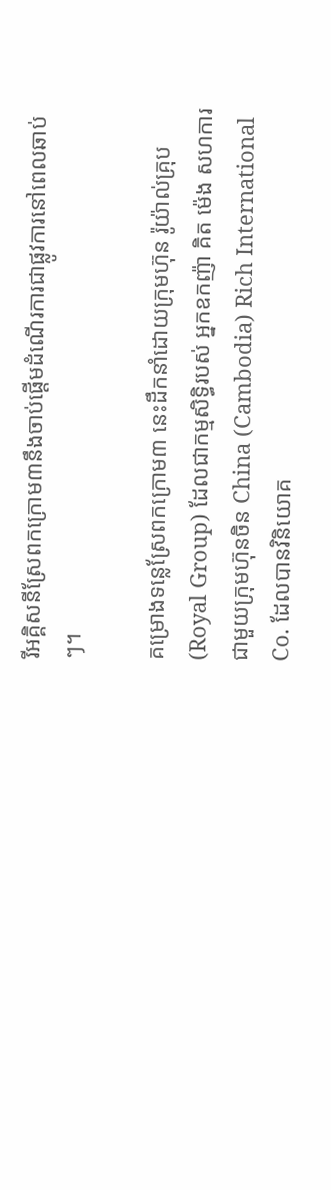រីអគ្គិសនីស្រែពកក្រោម៣នឹងចាប់ផ្តើមដំណើរការជាផ្លូវការនៅពេលឆាប់ៗ។

គម្រោងទន្លេស្រែពកក្រោម៣ នេះដឹកនាំដោយក្រុមហ៊ុន រ៉ូយ៉ាល់គ្រុប(Royal Group) ដែលជាកម្មសិទ្ធិរបស់ អ្នកឧកញ៉ា គិត ម៉េង សហការជាមួយក្រុមហ៊ុនចិន China (Cambodia) Rich International Co. ដែលបានវិនិយោគ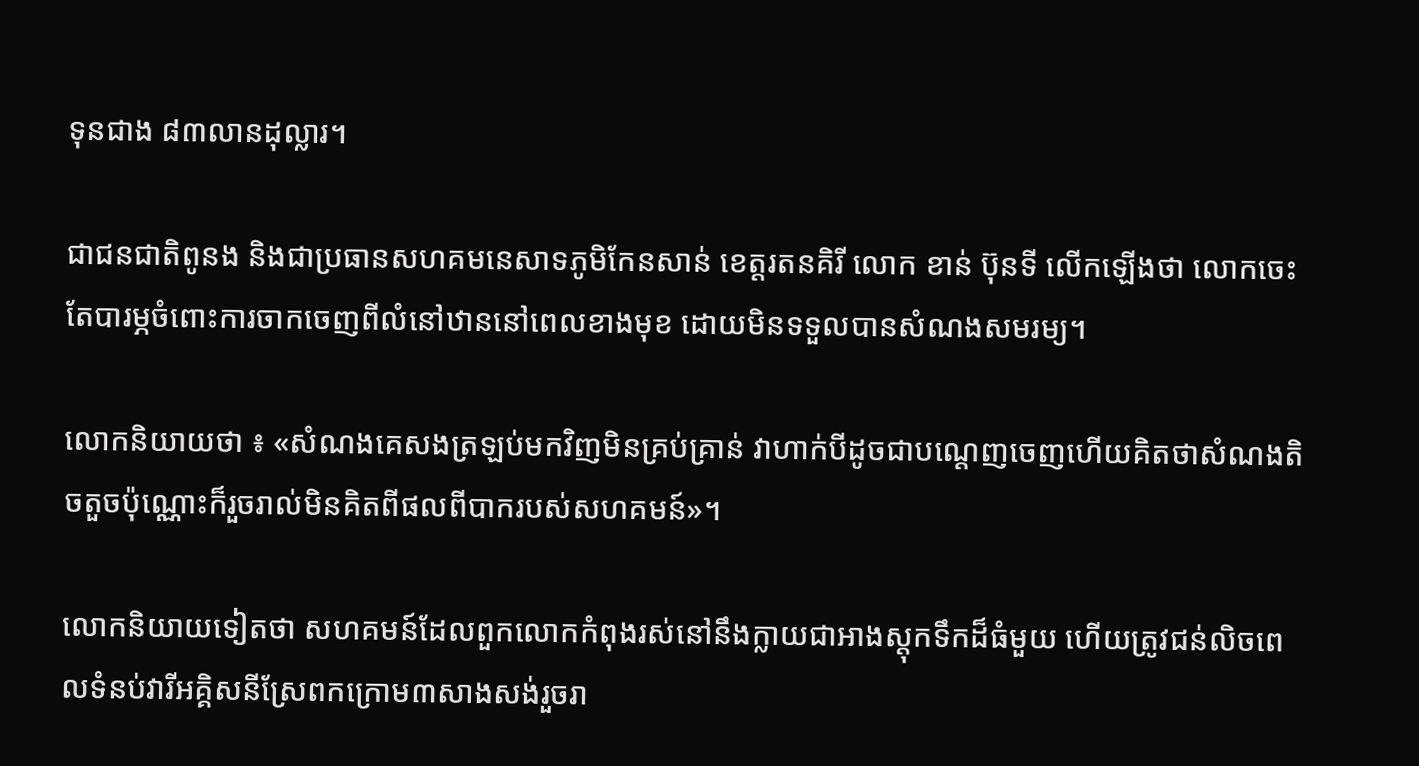ទុនជាង ៨៣លានដុល្លារ។

ជាជនជាតិពូនង និងជាប្រធានសហគមនេសាទភូមិកែនសាន់ ខេត្តរតនគិរី លោក ខាន់ ប៊ុនទី លើកឡើងថា លោកចេះតែបារម្ភចំពោះការចាកចេញពីលំនៅឋាននៅពេលខាងមុខ ដោយមិនទទួលបានសំណងសមរម្យ។

លោកនិយាយថា ៖ «សំណងគេសងត្រឡប់មកវិញមិនគ្រប់គ្រាន់ វាហាក់បីដូចជាបណ្ដេញចេញហើយគិតថាសំណងតិចតួចប៉ុណ្ណោះក៏រួចរាល់មិនគិតពីផលពីបាករបស់សហគមន៍»។

លោកនិយាយទៀតថា សហគមន៍ដែលពួកលោកកំពុងរស់នៅនឹងក្លាយជាអាងស្តុកទឹកដ៏ធំមួយ ហើយត្រូវជន់លិចពេលទំនប់វារីអគ្គិសនីស្រែពកក្រោម៣សាងសង់រួចរា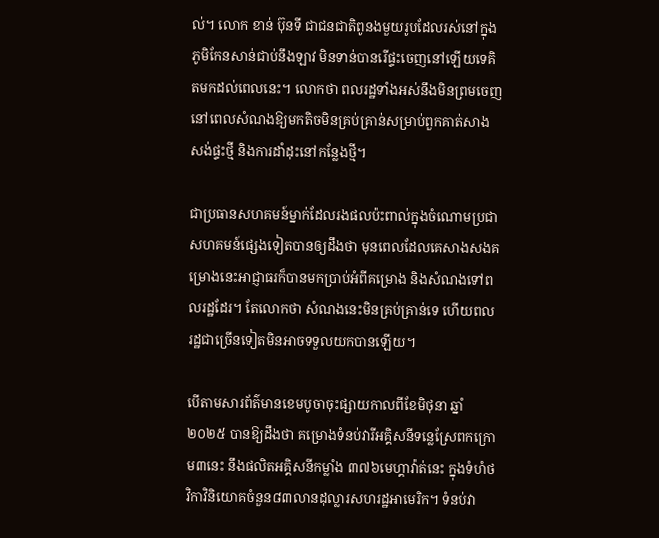ល់។ លោក ខាន់ ប៊ុនទី ជាជនជាតិពូនងមួយរូបដែលរស់នៅក្នុងភូមិកែនសាន់ជាប់នឹងឡាវ មិនទាន់បានរើផ្ទះចេញនៅឡើយទេគិតមកដល់ពេលនេះ។ លោកថា ពលរដ្ឋទាំងអស់នឹងមិនព្រមចេញនៅពេលសំណងឱ្យមកតិចមិនគ្រប់គ្រាន់សម្រាប់ពួកគាត់សាងសង់ផ្ទះថ្មី និងការដាំដុះនៅកន្លែងថ្មី។

ជាប្រធានសហគមន៍ម្នាក់ដែលរងផលប៉ះពាល់ក្នុងចំណោមប្រជាសហគមន៍ផ្សេងទៀតបានឲ្យដឹងថា មុនពេលដែលគេសាងសងគម្រោងនេះអាជ្ញាធរក៏បានមកប្រាប់អំពីគម្រោង និងសំណងទៅពលរដ្ឋដែរ។ តែលោកថា សំណងនេះមិនគ្រប់គ្រាន់ទេ ហើយពលរដ្ឋជាច្រើនទៀតមិនអាចទទួលយកបានឡើយ។

បើតាមសារព័ត៌មានខេមបូចាចុះផ្សាយកាលពីខែមិថុនា ឆ្នាំ២០២៥ បានឱ្យដឹងថា គម្រោងទំនប់វារីអគ្គិសនីទន្លេស្រែពកក្រោម៣នេះ នឹងផលិតអគ្គិសនីកម្លាំង ៣៧៦មេហ្គាវ៉ាត់នេះ ក្នុងទំហំថវិកាវិនិយោគចំនួន៨៣លានដុល្លារសហរដ្ឋអាមេរិក។ ទំនប់វា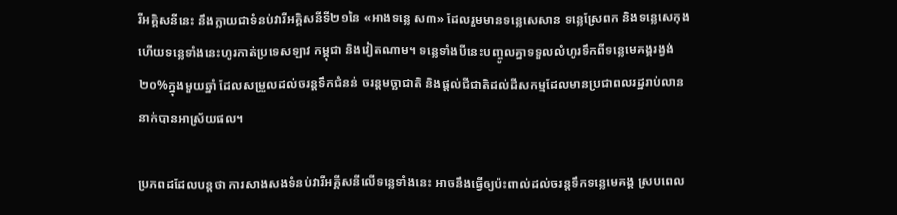រីអគ្គិសនីនេះ នឹងក្លាយជាទំនប់វារីអគ្គិសនីទី២១នៃ «អាងទន្លេ ស៣» ដែលរួមមានទន្លេសេសាន ទន្លេស្រែពក និងទន្លេសេកុង ហើយទន្លេទាំងនេះហូរកាត់ប្រទេសឡាវ កម្ពុជា និងវៀតណាម។ ទន្លេទាំងបីនេះបញ្ចូលគ្នាទទួលលំហូរទឹកពីទន្លេមេគង្គរង្វង់២០%ក្នុងមួយឆ្នាំ ដែលសម្រួលដល់ចរន្តទឹកជំនន់ ចរន្តមច្ឆាជាតិ និងផ្ដល់ជីជាតិដល់ដីសកម្មដែលមានប្រជាពលរដ្ឋរាប់លាននាក់បានអាស្រ័យផល។

ប្រភពដដែលបន្តថា ការសាងសងទំនប់វារីអគ្គីសនីលើទន្លេទាំងនេះ អាចនឹងធ្វើឲ្យប៉ះពាល់ដល់ចរន្តទឹកទន្លេមេគង្គ ស្របពេល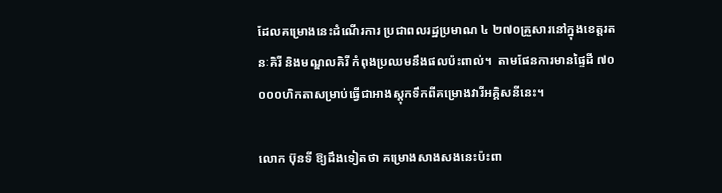ដែលគម្រោងនេះដំណើរការ ប្រជាពលរដ្ឋប្រមាណ ៤ ២៧០គ្រួសារនៅក្នុងខេត្តរតនៈគិរី និងមណ្ឌលគិរី កំពុងប្រឈមនឹងផលប៉ះពាល់។  តាមផែនការមានផ្ទៃដី ៧០ ០០០ហិកតាសម្រាប់ធ្វើជាអាងស្តុកទឹកពីគម្រោងវារីអគ្គិសនីនេះ។

លោក ប៊ុនទី ឱ្យដឹងទៀតថា គម្រោងសាងសងនេះប៉ះពា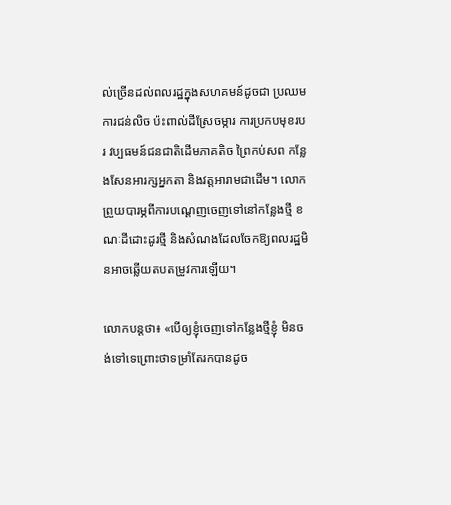ល់ច្រើនដល់ពលរដ្ឋក្នុងសហគមន៍ដូចជា ប្រឈមការជន់លិច ប៉ះពាល់ដីស្រែចម្ការ ការប្រកបមុខរបរ វប្បធមន៍ជនជាតិដើមភាគតិច ព្រៃកប់សព កន្លែងសែនអារក្សអ្នកតា និងវត្តអារាមជាដើម។ លោកព្រួយបារម្ភពីការបណ្ដេញចេញទៅនៅកន្លែងថ្មី ខណៈដីដោះដូរថ្មី និងសំណងដែលចែកឱ្យពលរដ្ឋមិនអាចឆ្លើយតបតម្រូវការឡើយ។

លោកបន្តថា៖ «បើឲ្យខ្ញុំចេញទៅកន្លែងថ្មីខ្ញុំ មិនចង់ទៅទេព្រោះថាទម្រាំតែរកបានដូច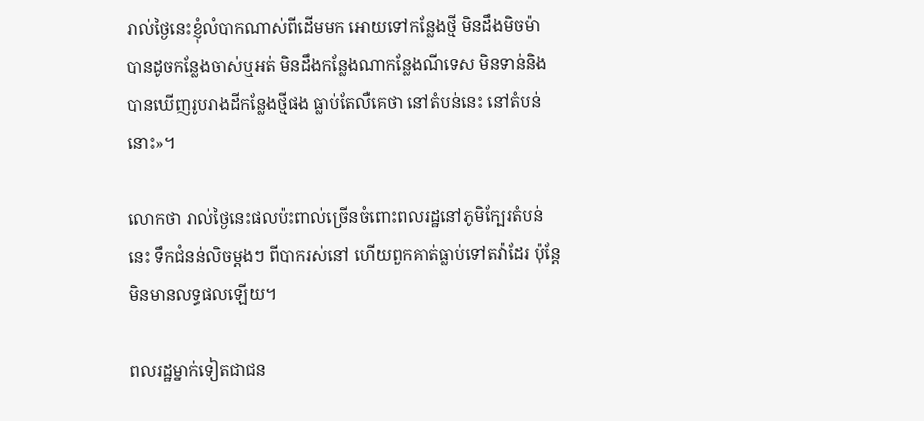រាល់ថ្ងៃនេះខ្ញុំលំបាកណាស់ពីដើមមក អោយទៅកន្លែងថ្មី មិនដឹងមិចម៉ា បានដូចកន្លែងចាស់ឬអត់ មិនដឹងកន្លែងណាកន្លែងណីទេស មិនទាន់និងបានឃើញរូបរាងដីកន្លែងថ្មីផង ធ្លាប់តែលឺគេថា នៅតំបន់នេះ នៅតំបន់នោះ»។

លោកថា រាល់ថ្ងៃនេះផលប៉ះពាល់ច្រើនចំពោះពលរដ្ឋនៅភូមិក្បែរតំបន់នេះ ទឹកជំនន់លិចម្ដងៗ ពីបាករស់នៅ ហើយពួកគាត់ធ្លាប់ទៅតវ៉ាដែរ ប៉ុន្តែមិនមានលទ្ធផលឡើយ។

ពលរដ្ឋម្នាក់ទៀតជាជន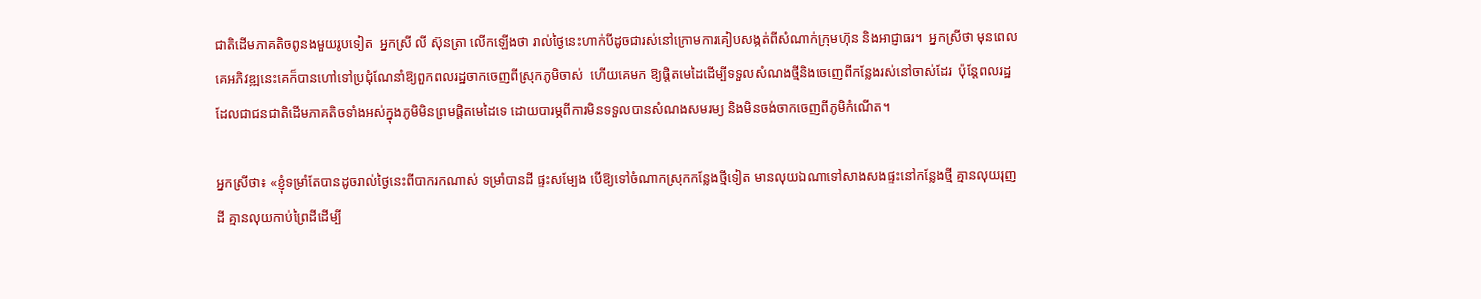ជាតិដើមភាគតិចពូនងមួយរូបទៀត  អ្នកស្រី លី ស៊ុនត្រា លើកឡើងថា រាល់ថ្ងៃនេះហាក់បីដូចជារស់នៅក្រោមការគៀបសង្កត់ពីសំណាក់ក្រុមហ៊ុន និងអាជ្ញាធរ។  អ្នកស្រីថា មុនពេលគេអភិវឌ្ឍនេះគេក៏បានហៅទៅប្រជុំណែនាំឱ្យពួកពលរដ្ឋចាកចេញពីស្រុកភូមិចាស់  ហើយគេមក ឱ្យផ្តិតមេដៃដើម្បីទទួលសំណងថ្មីនិងចេញេពីកន្លែងរស់នៅចាស់ដែរ  ប៉ុន្តែពលរដ្ឋដែលជាជនជាតិដើមភាគតិចទាំងអស់ក្នុងភូមិមិនព្រមផ្តិតមេដៃទេ ដោយបារម្ភពីការមិនទទួលបានសំណងសមរម្យ និងមិនចង់ចាកចេញពីភូមិកំណើត។

អ្នកស្រីថា៖ «ខ្ញុំទម្រាំតែបានដូចរាល់ថ្ងៃនេះពីបាករកណាស់ ទម្រាំបានដី ផ្ទះសម្បែង បើឱ្យទៅចំណាកស្រុកកន្លែងថ្មីទៀត មានលុយឯណាទៅសាងសងផ្ទះនៅកន្លែងថ្មី គ្មានលុយរុញដី គ្មានលុយកាប់ព្រៃដីដើម្បី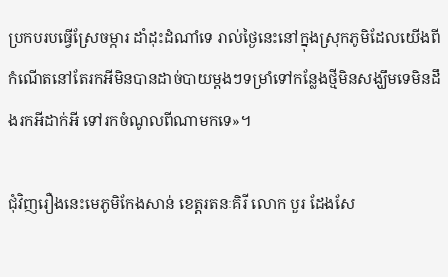ប្រកបរបធ្វើស្រែចម្ការ ដាំដុះដំណាំទេ រាល់ថ្ងៃនេះនៅក្នុងស្រុកភូមិដែលយើងពីកំណើតនៅតែរកអីមិនបានដាច់បាយម្ដងៗទម្រាំទៅកន្លែងថ្មីមិនសង្ឃឹមទេមិនដឹងរកអីដាក់អី ទៅរកចំណូលពីណាមកទេ»។

ជុំវិញរឿងនេះមេភូមិកែងសាន់ ខេត្តរតនៈគិរី លោក បួរ ដែងសែ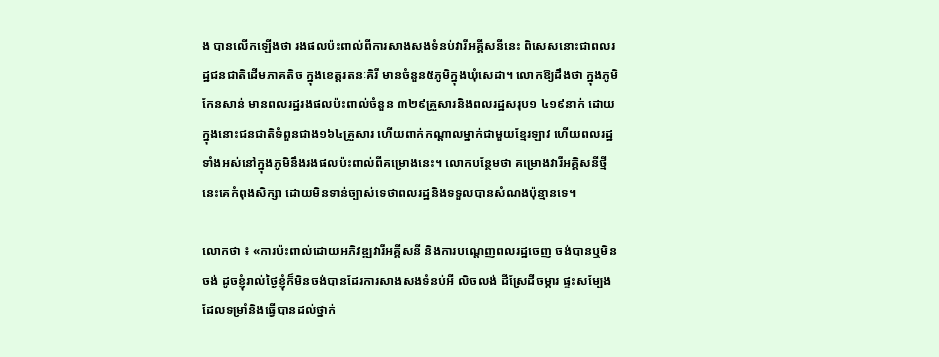ង បានលើកឡើងថា រងផលប៉ះពាល់ពីការសាងសងទំនប់វារីអគ្គីសនីនេះ ពិសេសនោះជាពលរដ្ឋជនជាតិដើមភាគតិច ក្នុងខេត្តរតនៈគិរី មានចំនួន៥ភូមិក្នុងឃុំសេដា។ លោកឱ្យដឹងថា ក្នុងភូមិកែនសាន់ មានពលរដ្ឋរងផលប៉ះពាល់ចំនួន ៣២៩គ្រួសារនិងពលរដ្ឋសរុប១ ៤១៩នាក់ ដោយក្នុងនោះជនជាតិទំពួនជាង១៦៤គ្រួសារ ហើយពាក់កណ្ដាលម្នាក់ជាមួយខ្មែរឡាវ ហើយពលរដ្ឋទាំងអស់នៅក្នុងភូមិនឹងរងផលប៉ះពាល់ពីគម្រោងនេះ។ លោកបន្ថែមថា គម្រោងវារីអគ្គិសនីថ្មីនេះគេកំពុងសិក្សា ដោយមិនទាន់ច្បាស់ទេថាពលរដ្ឋនិងទទួលបានសំណងប៉ុន្មានទេ។

លោកថា ៖ «ការប៉ះពាល់ដោយអភិវឌ្ឍវារីអគ្គីសនី និងការបណ្ដេញពលរដ្ឋចេញ ចង់បានឬមិនចង់ ដូចខ្ញុំរាល់ថ្ងៃខ្ញុំក៏មិនចង់បានដែរការសាងសងទំនប់អី លិចលង់ ដីស្រែដីចម្ការ ផ្ទះសម្បែង ដែលទម្រាំនិងធ្វើបានដល់ថ្នាក់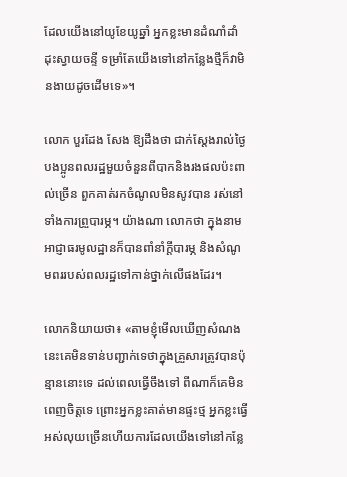ដែលយើងនៅយូខែយូឆ្នាំ អ្នកខ្លះមានដំណាំដាំដុះស្វាយចន្ទី ទម្រាំតែយើងទៅនៅកន្លែងថ្មីក៏វាមិនងាយដូចដើមទេ»។

លោក បួរដែង សែង ឱ្យដឹងថា ជាក់ស្ដែងរាល់ថ្ងៃបងប្អូនពលរដ្ឋមួយចំនួនពីបាកនិងរងផលប៉ះពាល់ច្រើន ពួកគាត់រកចំណូលមិនសូវបាន រស់នៅទាំងការព្រួបារម្ភ។ យ៉ាងណា លោកថា ក្នុងនាមអាជ្ញាធរមូលដ្ឋានក៏បានពាំនាំក្តីបារម្ភ និងសំណូមពររបស់ពលរដ្ឋទៅកាន់ថ្នាក់លើផងដែរ។

លោកនិយាយថា៖ «តាមខ្ញុំមើលឃើញសំណងនេះគេមិនទាន់បញ្ជាក់ទេថាក្នុងគ្រួសារត្រូវបានប៉ុន្មាននោះទេ ដល់ពេលធ្វើចឹងទៅ ពីណាក៏គេមិនពេញចិត្តទេ ព្រោះអ្នកខ្លះគាត់មានផ្ទះថ្ម អ្នកខ្លះធ្វើអស់លុយច្រើនហើយការដែលយើងទៅនៅកន្លែ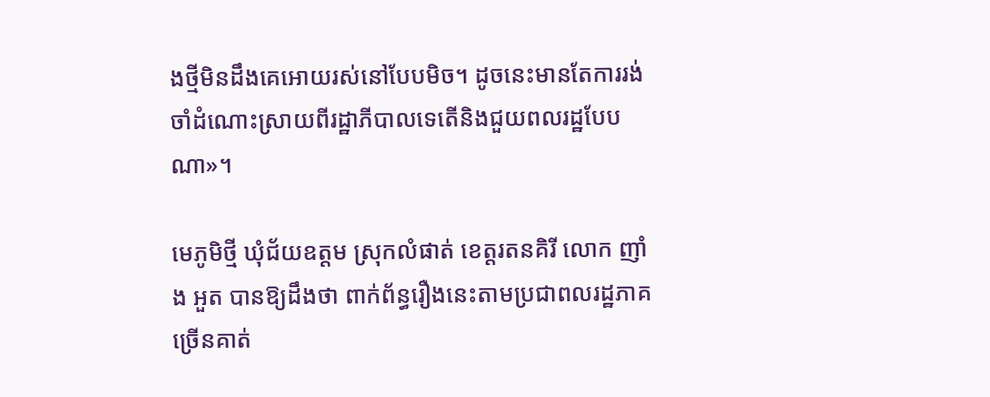ងថ្មីមិនដឹងគេអោយរស់នៅបែបមិច។ ដូចនេះមានតែការរង់ចាំដំណោះស្រាយពីរដ្ឋាភីបាលទេតើនិងជួយពលរដ្ឋបែបណា»។

មេភូមិថ្មី ឃុំជ័យឧត្តម ស្រុកលំផាត់ ខេត្តរតនគិរី លោក ញាំង អួត បានឱ្យដឹងថា ពាក់ព័ន្ធរឿងនេះតាមប្រជាពលរដ្ឋភាគច្រើនគាត់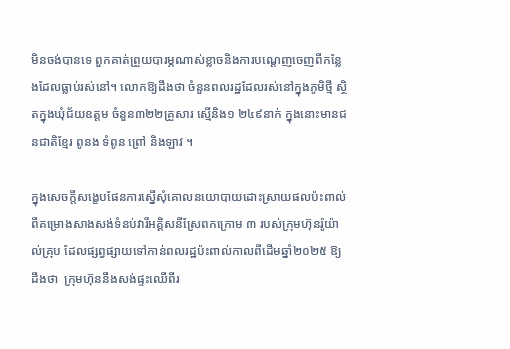មិនចង់បានទេ ពួកគាត់ព្រួយបារម្ភណាស់ខ្លាចនិងការបណ្ដេញចេញពីកន្លែងដែលធ្លាប់រស់នៅ។ លោកឱ្យដឹងថា ចំនួនពលរដ្ឋដែលរស់នៅក្នុងភូមិថ្មី ស្ថិតក្នុងឃុំជ័យឧត្តម ចំនួន៣២២គ្រួសារ ស្មើនិង១ ២៤៩នាក់ ក្នុងនោះមានជនជាតិខ្មែរ ពូនង ទំពូន ព្រៅ និងឡាវ ។

ក្នុងសេចក្តីសង្ខេបផែនការស្នើសុំគោលនយោបាយដោះស្រាយផលប៉ះពាល់ពីគម្រោងសាងសង់ទំនប់វារីអគ្គិសនីស្រែពកក្រោម ៣ របស់ក្រុមហ៊ុនរ៉ូយ៉ាល់គ្រុប ដែលផ្សព្វផ្សាយទៅកាន់ពលរដ្ឋប៉ះពាល់កាលពីដើមឆ្នាំ២០២៥ ឱ្យដឹងថា  ក្រុមហ៊ុននឹងសង់ផ្ទះឈើពីរ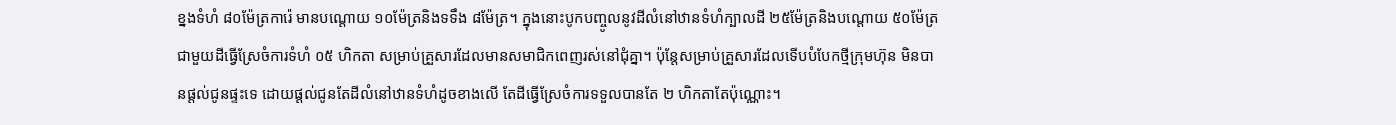ខ្នងទំហំ ៨០ម៉ែត្រការ៉េ មានបណ្តោយ ១០ម៉ែត្រនិងទទឹង ៨ម៉ែត្រ។ ក្នុងនោះបូកបញ្ចូលនូវដីលំនៅឋានទំហំក្បាលដី ២៥ម៉ែត្រនិងបណ្តោយ ៥០ម៉ែត្រ ជាមួយដីធ្វើស្រែចំការទំហំ ០៥ ហិកតា សម្រាប់គ្រួសារដែលមានសមាជិកពេញរស់នៅជុំគ្នា។ ប៉ុន្តែសម្រាប់គ្រួសារដែលទើបបំបែកថ្មីក្រុមហ៊ុន មិនបានផ្តល់ជូនផ្ទះទេ ដោយផ្តល់ជូនតែដីលំនៅឋានទំហំដូចខាងលើ តែដីធ្វើស្រែចំការទទួលបានតែ ២ ហិកតាតែប៉ុណ្ណោះ។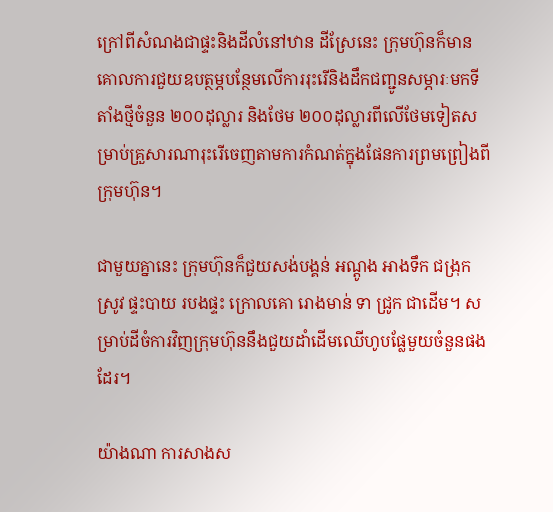ក្រៅពីសំណងជាផ្ទះនិងដីលំនៅឋាន ដីស្រែនេះ ក្រុមហ៊ុនក៏មានគោលការជួយឧបត្ថម្ភបន្ថែមលើការរុះរើនិងដឹកជញ្ជូនសម្ភារៈមកទីតាំងថ្មីចំនួន ២០០ដុល្លារ និងថែម ២០០ដុល្លារពីលើថែមទៀតសម្រាប់គ្រួសារណារុះរើចេញតាមការកំណត់ក្នុងផែនការព្រមព្រៀងពីក្រុមហ៊ុន។

ជាមួយគ្នានេះ ក្រុមហ៊ុនក៏ជួយសង់បង្គន់ អណ្តូង អាងទឹក ជង្រុកស្រូវ ផ្ទះបាយ របងផ្ទះ ក្រោលគោ រោងមាន់ ទា ជ្រូក ជាដើម។ សម្រាប់ដីចំការវិញក្រុមហ៊ុននឹងជួយដាំដើមឈើហូបផ្លែមួយចំនួនផងដែរ។

យ៉ាងណា ការសាងស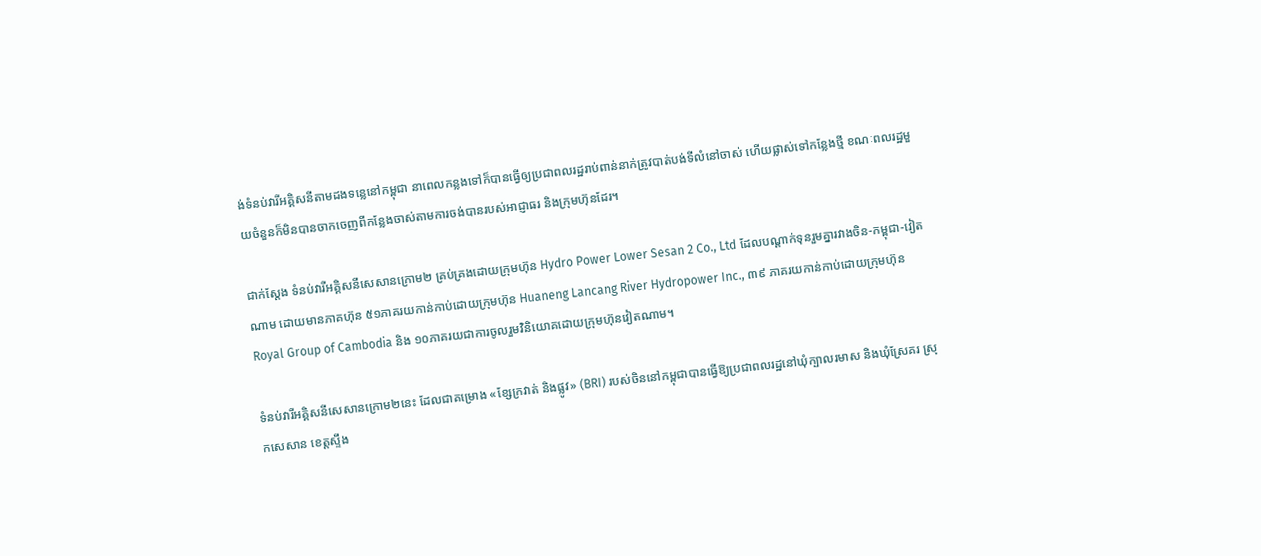ង់ទំនប់វារីអគ្គិសនីតាមដងទន្លេនៅកម្ពុជា នាពេលកន្លងទៅក៏បានធ្វើឲ្យប្រជាពលរដ្ឋរាប់ពាន់នាក់ត្រូវបាត់បង់ទីលំនៅចាស់ ហើយផ្លាស់ទៅកន្លែងថ្មី ខណៈពលរដ្ឋមួយចំនួនក៏មិនបានចាកចេញពីកន្លែងចាស់តាមការចង់បានរបស់អាជ្ញាធរ និងក្រុមហ៊ុនដែរ។

ជាក់ស្ដែង ទំនប់វារីអគ្គិសនីសេសានក្រោម២ គ្រប់គ្រងដោយក្រុមហ៊ុន Hydro Power Lower Sesan 2 Co., Ltd ដែលបណ្តាក់ទុនរួមគ្នារវាងចិន-កម្ពុជា-វៀតណាម ដោយមានភាគហ៊ុន ៥១ភាគរយកាន់កាប់ដោយក្រុមហ៊ុន Huaneng Lancang River Hydropower Inc., ៣៩ ភាគរយកាន់កាប់ដោយក្រុមហ៊ុន Royal Group of Cambodia និង ១០ភាគរយជាការចូលរួមវិនិយោគដោយក្រុមហ៊ុនវៀតណាម។

ទំនប់វារីអគ្គិសនីសេសានក្រោម២នេះ ដែលជាគម្រោង «ខ្សែក្រវាត់ និងផ្លូវ» (BRI) របស់ចិននៅកម្ពុជាបានធ្វើឱ្យប្រជាពលរដ្ឋនៅឃុំក្បាលរមាស និងឃុំស្រែគរ ស្រុកសេសាន ខេត្តស្ទឹង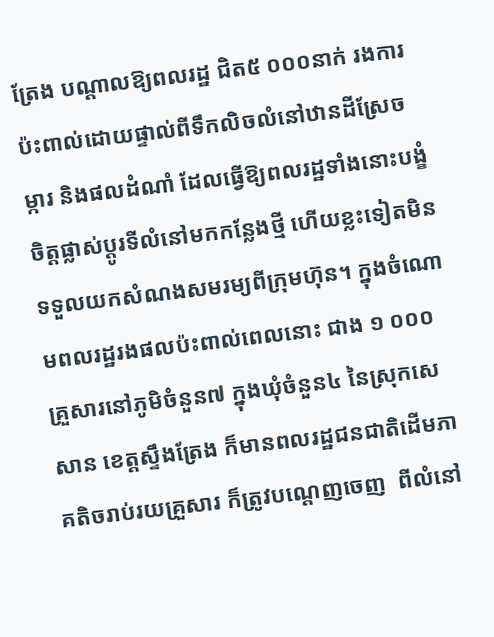ត្រែង បណ្តាលឱ្យពលរដ្ឋ ជិត៥ ០០០នាក់ រងការប៉ះពាល់ដោយផ្ទាល់ពីទឹកលិចលំនៅឋានដីស្រែចម្ការ និងផលដំណាំ ដែលធ្វើឱ្យពលរដ្ឋទាំងនោះបង្ខំចិត្តផ្លាស់ប្ដូរទីលំនៅមកកន្លែងថ្មី ហើយខ្លះទៀតមិនទទួលយកសំណងសមរម្យពីក្រុមហ៊ុន។ ក្នុងចំណោមពលរដ្ឋរងផលប៉ះពាល់ពេលនោះ ជាង ១ ០០០គ្រួសារនៅភូមិចំនួន៧ ក្នុងឃុំចំនួន៤ នៃស្រុកសេសាន ខេត្តស្ទឹងត្រែង ក៏មានពលរដ្ឋជនជាតិដើមភាគតិចរាប់រយគ្រួសារ ក៏ត្រូវបណ្តេញចេញ  ពីលំនៅ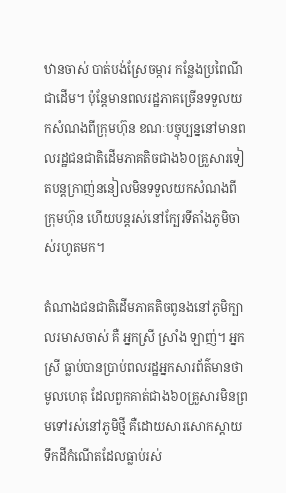ឋានចាស់ បាត់បង់ស្រែចម្ការ កន្លែងប្រពៃណីជាដើម។ ប៉ុន្តែមានពលរដ្ឋភាគច្រើនទទួលយកសំណងពីក្រុមហ៊ុន ខណៈបច្ចុប្បន្ននៅមានពលរដ្ឋជនជាតិដើមភាគតិចជាង៦០គ្រួសារទៀតបន្តក្រាញ់ននៀលមិនទទួលយកសំណងពីក្រុមហ៊ុន ហើយបន្តរស់នៅក្បែរទីតាំងភូមិចាស់រហូតមក។

តំណាងជនជាតិដើមភាគតិចពូនងនៅភូមិក្បាលរមាសចាស់ គឺ អ្នកស្រី ស្រាំង ឡាញ់។ អ្នកស្រី ធ្លាប់បានប្រាប់ពលរដ្ឋអ្នកសារព័ត៌មានថា មូលហេតុ ដែលពួកគាត់ជាង៦០គ្រួសារមិនព្រមទៅរស់នៅភូមិថ្មី គឺដោយសារសោកស្ដាយទឹកដីកំណើតដែលធ្លាប់រស់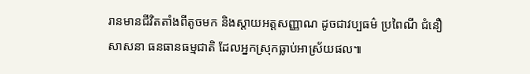រានមានជីវិតតាំងពីតូចមក និងស្ដាយអត្តសញ្ញាណ ដូចជាវប្បធម៌ ប្រពៃណី ជំនឿ សាសនា ធនធានធម្មជាតិ ដែលអ្នកស្រុកធ្លាប់អាស្រ័យផល៕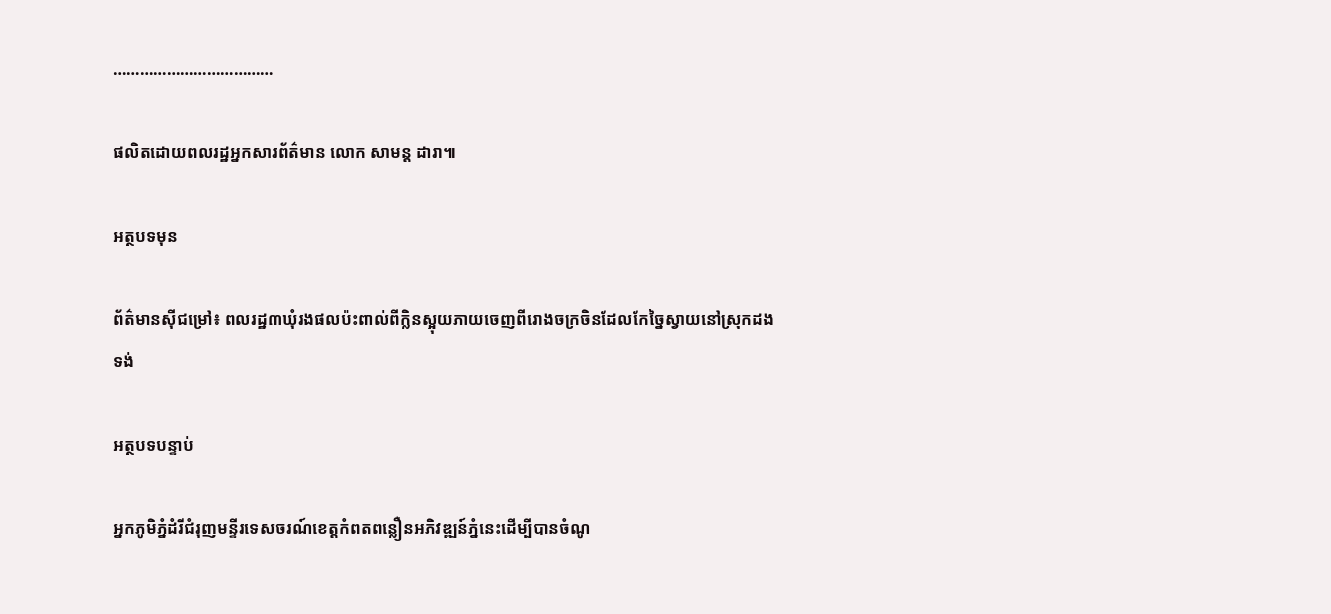………………………………

ផលិតដោយពលរដ្ឋអ្នកសារព័ត៌មាន លោក សាមន្ត ដារា៕

អត្ថបទមុន

ព័ត៌មានស៊ីជម្រៅ៖ ពលរដ្ឋ៣ឃុំរងផលប៉ះពាល់ពីក្លិនស្អុយភាយចេញពីរោងចក្រចិនដែលកែច្នៃស្វាយនៅស្រុកដងទង់

អត្ថបទបន្ទាប់

អ្នកភូមិភ្នំដំរីជំរុញមន្ទីរទេសចរណ៍ខេត្តកំពតពន្លឿនអភិវឌ្ឍន៍ភ្នំនេះដើម្បីបានចំណូ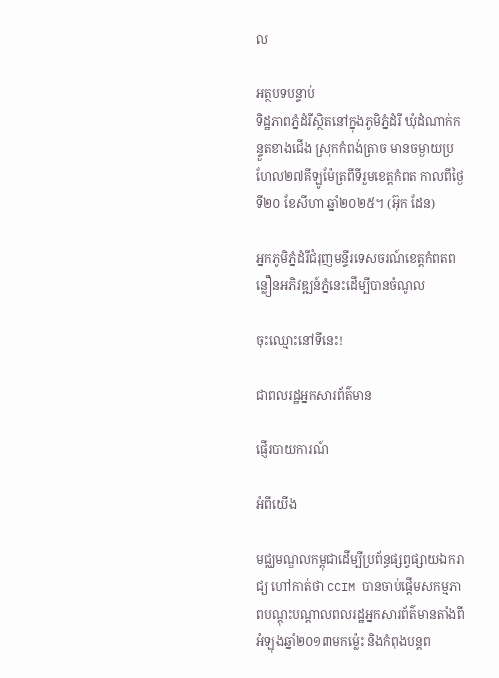ល

អត្ថបទបន្ទាប់
ទិដ្ឋភាពភ្នំដំរីស្ថិតនៅក្នុងភូមិភ្នំដំរី ឃុំដំណាក់កន្ទួតខាងជើង ស្រុកកំពង់ត្រាច មានចម្ងាយប្រហែល២៧គីឡូម៉ែត្រពីទីរួមខេត្តកំពត កាលពីថ្ងៃទី២០ ខែសីហា ឆ្នាំ២០២៥។ (អ៊ុក ដែន)

អ្នកភូមិភ្នំដំរីជំរុញមន្ទីរទេសចរណ៍ខេត្តកំពតពន្លឿនអភិវឌ្ឍន៍ភ្នំនេះដើម្បីបានចំណូល

ចុះឈ្មោះនៅទីនេះ!

ជាពលរដ្ឋអ្នកសារព័ត៌មាន

ផ្ញើរបាយការណ៍

អំពីយើង

មជ្ឈមណ្ឌលកម្ពុជាដើម្បីប្រព័ន្ធផ្សព្វផ្សាយឯករាជ្យ ហៅកាត់ថា CCIM បានចាប់ផ្ដើមសកម្មភាពបណ្ដុះបណ្ដាលពលរដ្ឋអ្នកសារព័ត៌មានតាំងពីអំឡុងឆ្នាំ២០១៣មកម្ល៉េះ និងកំពុងបន្ដព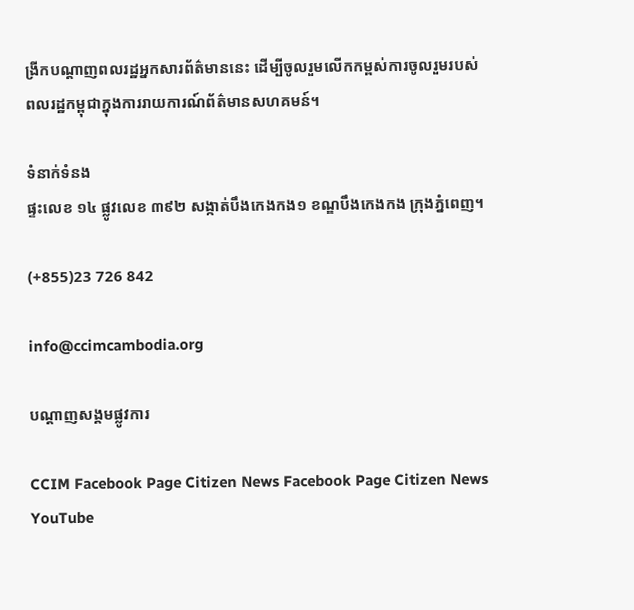ង្រីកបណ្ដាញពលរដ្ឋអ្នកសារព័ត៌មាននេះ ដើម្បីចូលរួមលើកកម្ពស់ការចូលរួមរបស់ពលរដ្ឋកម្ពុជាក្នុងការរាយការណ៍ព័ត៌មានសហគមន៍។

ទំនាក់ទំនង
ផ្ទះលេខ ១៤ ផ្លូវលេខ ៣៩២ សង្កាត់បឹងកេងកង១ ខណ្ឌបឹងកេងកង ក្រុងភ្នំពេញ។

(+855)23 726 842

info@ccimcambodia.org

បណ្តាញសង្គមផ្លូវការ

CCIM Facebook Page Citizen News Facebook Page Citizen News YouTube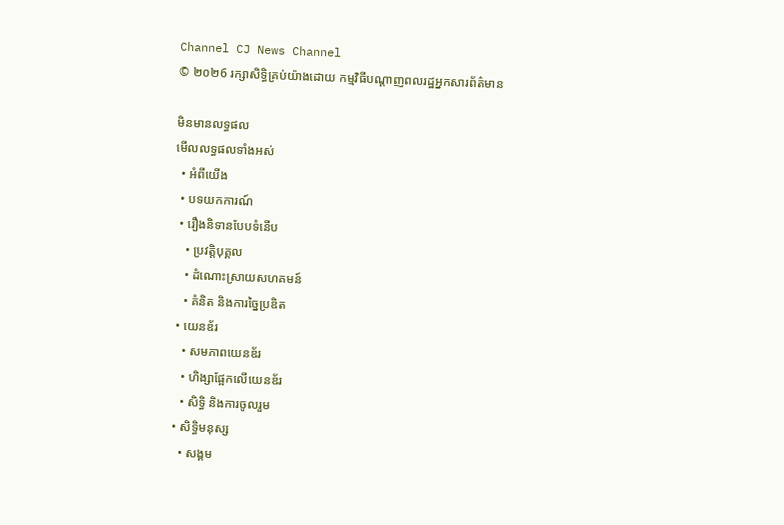Channel CJ News Channel
© ២០២6 រក្សាសិទ្ធិគ្រប់យ៉ាងដោយ កម្មវិធីបណ្ដាញពលរដ្ឋអ្នកសារព័ត៌មាន

មិនមានលទ្ធផល
មើលលទ្ធផលទាំងអស់
  • អំពីយើង
  • បទយកការណ៍
  • រឿងនិទានបែបទំនើប
    • ប្រវត្តិបុគ្គល
    • ដំណោះស្រាយសហគមន៍
    • គំនិត និងការច្នៃប្រឌិត
  • យេនឌ័រ
    • សមភាពយេនឌ័រ
    • ហិង្សាផ្អែកលើយេនឌ័រ
    • សិទ្ធិ និងការចូលរួម
  • សិទ្ធិមនុស្ស
    • សង្គម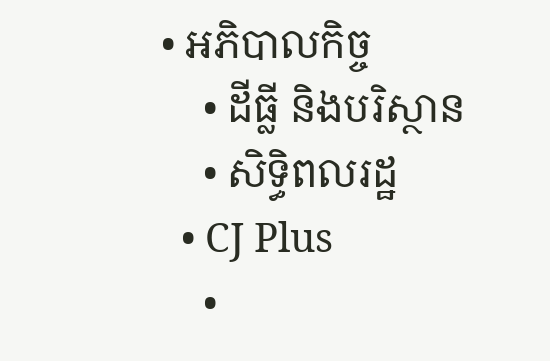• អភិបាលកិច្ច
    • ដីធ្លី និងបរិស្ថាន
    • សិទ្ធិពលរដ្ឋ
  • CJ Plus
    •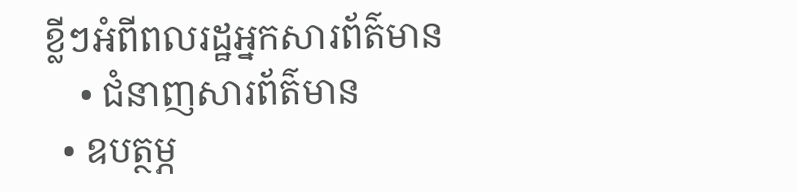ខ្លីៗអំពីពលរដ្ឋអ្នកសារព័ត៌មាន
    • ជំនាញសារព័ត៌មាន
  • ឧបត្ថម្ភ